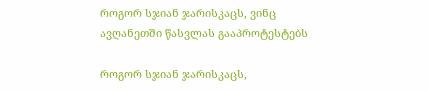როგორ სჯიან ჯარისკაცს, ვინც ავღანეთში წასვლას გააპროტესტებს

როგორ სჯიან ჯარისკაცს,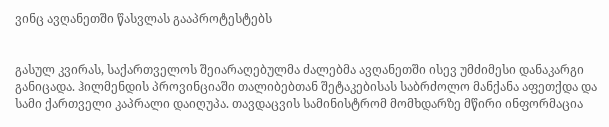ვინც ავღანეთში წასვლას გააპროტესტებს


გასულ კვირას, საქართველოს შეიარაღებულმა ძალებმა ავღანეთში ისევ უმძიმესი დანაკარგი განიცადა. ჰილმენდის პროვინციაში თალიბებთან შეტაკებისას საბრძოლო მანქანა აფეთქდა და სამი ქართველი კაპრალი დაიღუპა. თავდაცვის სამინისტრომ მომხდარზე მწირი ინფორმაცია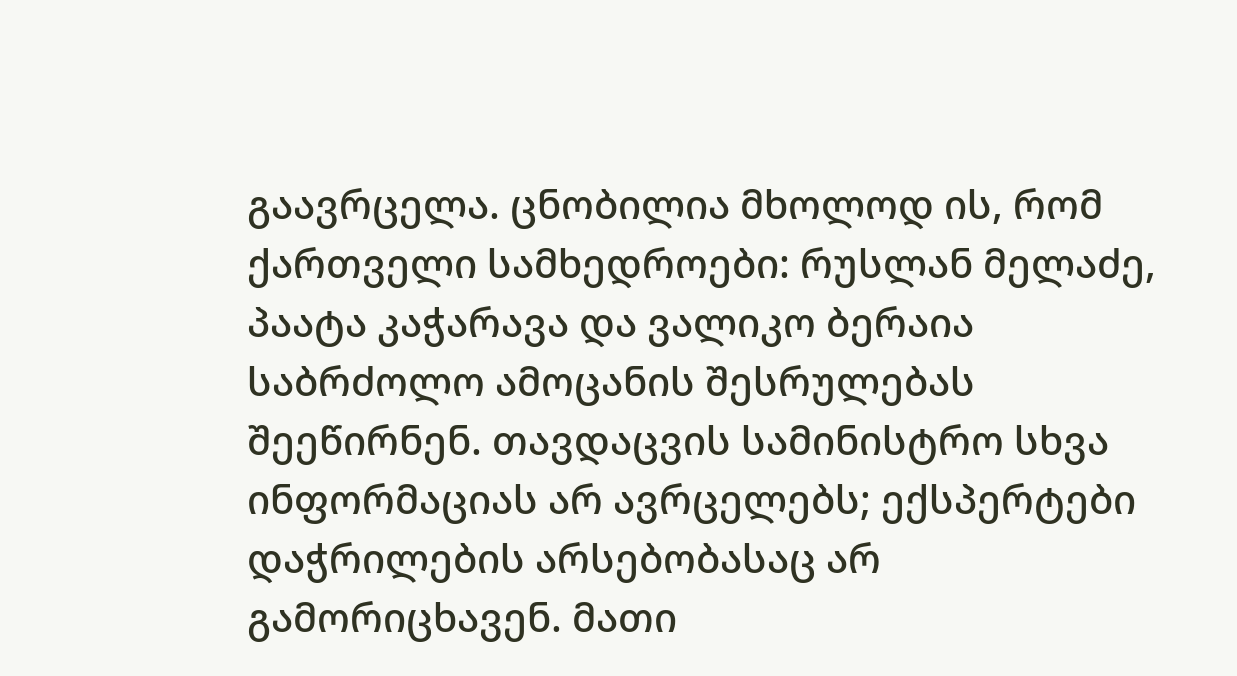გაავრცელა. ცნობილია მხოლოდ ის, რომ ქართველი სამხედროები: რუსლან მელაძე, პაატა კაჭარავა და ვალიკო ბერაია საბრძოლო ამოცანის შესრულებას შეეწირნენ. თავდაცვის სამინისტრო სხვა ინფორმაციას არ ავრცელებს; ექსპერტები დაჭრილების არსებობასაც არ გამორიცხავენ. მათი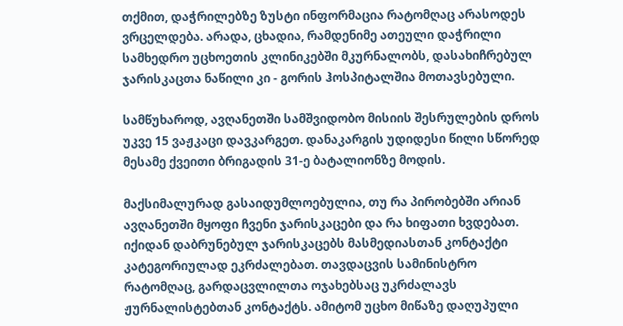თქმით, დაჭრილებზე ზუსტი ინფორმაცია რატომღაც არასოდეს ვრცელდება. არადა, ცხადია, რამდენიმე ათეული დაჭრილი სამხედრო უცხოეთის კლინიკებში მკურნალობს, დასახიჩრებულ ჯარისკაცთა ნაწილი კი - გორის ჰოსპიტალშია მოთავსებული.

სამწუხაროდ, ავღანეთში სამშვიდობო მისიის შესრულების დროს უკვე 15 ვაჟკაცი დავკარგეთ. დანაკარგის უდიდესი წილი სწორედ მესამე ქვეითი ბრიგადის 31-ე ბატალიონზე მოდის.

მაქსიმალურად გასაიდუმლოებულია, თუ რა პირობებში არიან ავღანეთში მყოფი ჩვენი ჯარისკაცები და რა ხიფათი ხვდებათ. იქიდან დაბრუნებულ ჯარისკაცებს მასმედიასთან კონტაქტი კატეგორიულად ეკრძალებათ. თავდაცვის სამინისტრო რატომღაც, გარდაცვლილთა ოჯახებსაც უკრძალავს ჟურნალისტებთან კონტაქტს. ამიტომ უცხო მიწაზე დაღუპული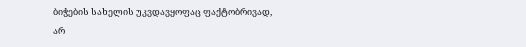ბიჭების სახელის უკვდავყოფაც ფაქტობრივად, არ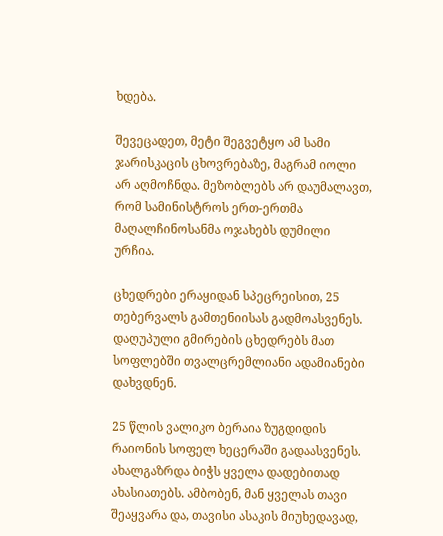ხდება.

შევეცადეთ, მეტი შეგვეტყო ამ სამი ჯარისკაცის ცხოვრებაზე, მაგრამ იოლი არ აღმოჩნდა. მეზობლებს არ დაუმალავთ, რომ სამინისტროს ერთ-ერთმა მაღალჩინოსანმა ოჯახებს დუმილი ურჩია.

ცხედრები ერაყიდან სპეცრეისით, 25 თებერვალს გამთენიისას გადმოასვენეს. დაღუპული გმირების ცხედრებს მათ სოფლებში თვალცრემლიანი ადამიანები დახვდნენ.

25 წლის ვალიკო ბერაია ზუგდიდის რაიონის სოფელ ხეცერაში გადაასვენეს. ახალგაზრდა ბიჭს ყველა დადებითად ახასიათებს. ამბობენ, მან ყველას თავი შეაყვარა და, თავისი ასაკის მიუხედავად,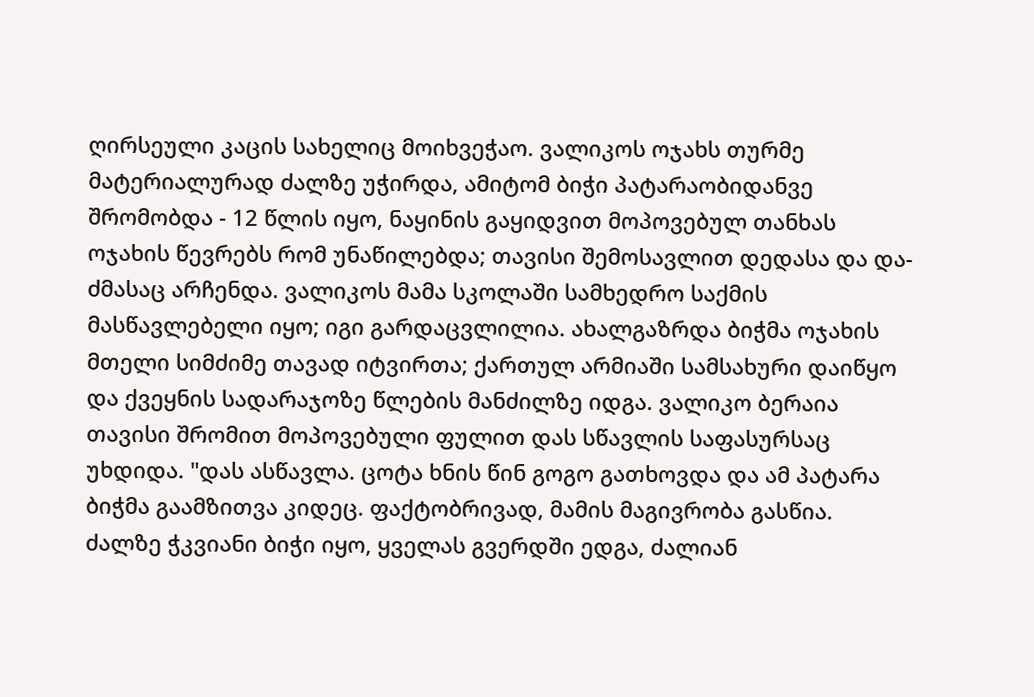ღირსეული კაცის სახელიც მოიხვეჭაო. ვალიკოს ოჯახს თურმე მატერიალურად ძალზე უჭირდა, ამიტომ ბიჭი პატარაობიდანვე შრომობდა - 12 წლის იყო, ნაყინის გაყიდვით მოპოვებულ თანხას ოჯახის წევრებს რომ უნაწილებდა; თავისი შემოსავლით დედასა და და-ძმასაც არჩენდა. ვალიკოს მამა სკოლაში სამხედრო საქმის მასწავლებელი იყო; იგი გარდაცვლილია. ახალგაზრდა ბიჭმა ოჯახის მთელი სიმძიმე თავად იტვირთა; ქართულ არმიაში სამსახური დაიწყო და ქვეყნის სადარაჯოზე წლების მანძილზე იდგა. ვალიკო ბერაია თავისი შრომით მოპოვებული ფულით დას სწავლის საფასურსაც უხდიდა. "დას ასწავლა. ცოტა ხნის წინ გოგო გათხოვდა და ამ პატარა ბიჭმა გაამზითვა კიდეც. ფაქტობრივად, მამის მაგივრობა გასწია. ძალზე ჭკვიანი ბიჭი იყო, ყველას გვერდში ედგა, ძალიან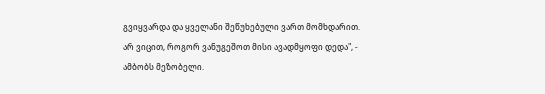გვიყვარდა და ყველანი შეწუხებული ვართ მომხდარით. არ ვიცით, როგორ ვანუგეშოთ მისი ავადმყოფი დედა", - ამბობს მეზობელი.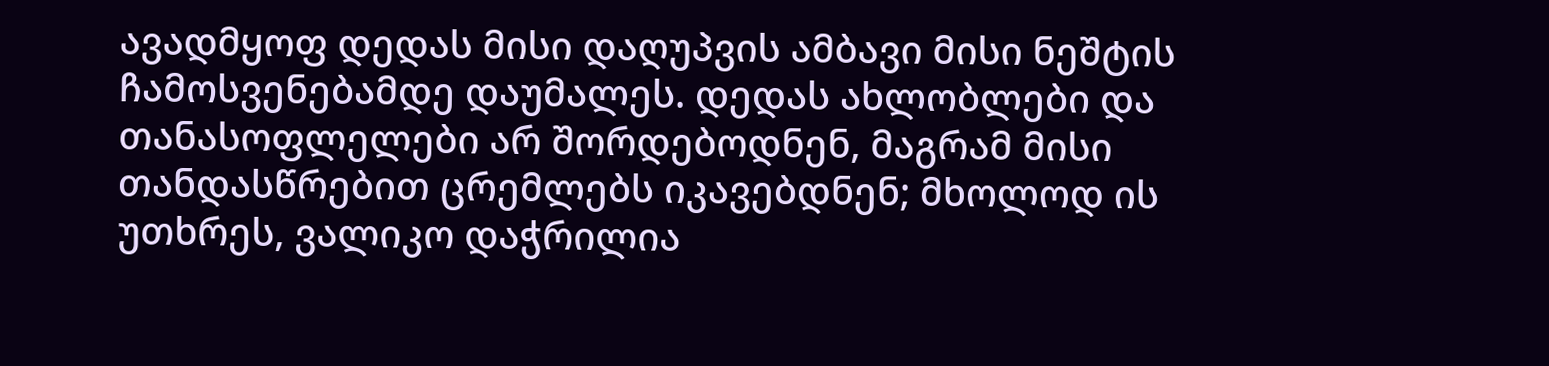ავადმყოფ დედას მისი დაღუპვის ამბავი მისი ნეშტის ჩამოსვენებამდე დაუმალეს. დედას ახლობლები და თანასოფლელები არ შორდებოდნენ, მაგრამ მისი თანდასწრებით ცრემლებს იკავებდნენ; მხოლოდ ის უთხრეს, ვალიკო დაჭრილია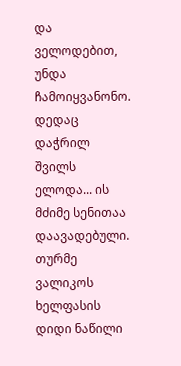და ველოდებით, უნდა ჩამოიყვანონო. დედაც დაჭრილ შვილს ელოდა... ის მძიმე სენითაა დაავადებული. თურმე ვალიკოს ხელფასის დიდი ნაწილი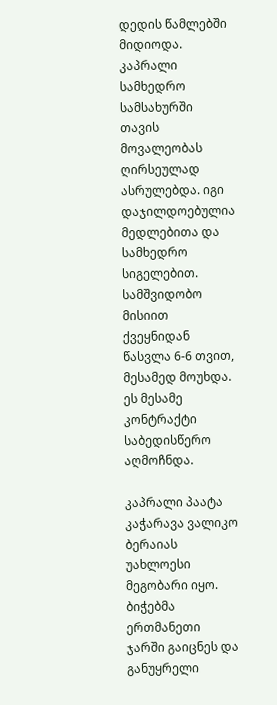დედის წამლებში მიდიოდა. კაპრალი სამხედრო სამსახურში თავის მოვალეობას ღირსეულად ასრულებდა. იგი დაჯილდოებულია მედლებითა და სამხედრო სიგელებით. სამშვიდობო მისიით ქვეყნიდან წასვლა 6-6 თვით, მესამედ მოუხდა. ეს მესამე კონტრაქტი საბედისწერო აღმოჩნდა.

კაპრალი პაატა კაჭარავა ვალიკო ბერაიას უახლოესი მეგობარი იყო. ბიჭებმა ერთმანეთი ჯარში გაიცნეს და განუყრელი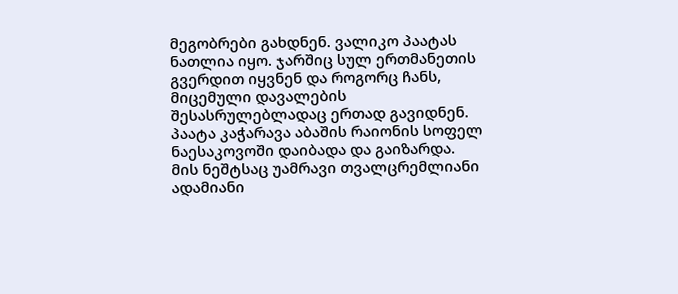მეგობრები გახდნენ. ვალიკო პაატას ნათლია იყო. ჯარშიც სულ ერთმანეთის გვერდით იყვნენ და როგორც ჩანს, მიცემული დავალების შესასრულებლადაც ერთად გავიდნენ. პაატა კაჭარავა აბაშის რაიონის სოფელ ნაესაკოვოში დაიბადა და გაიზარდა. მის ნეშტსაც უამრავი თვალცრემლიანი ადამიანი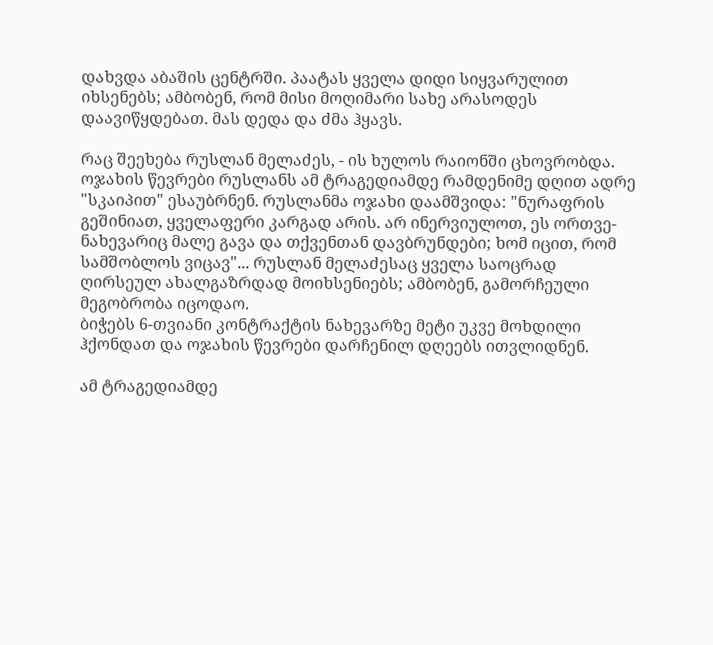დახვდა აბაშის ცენტრში. პაატას ყველა დიდი სიყვარულით იხსენებს; ამბობენ, რომ მისი მოღიმარი სახე არასოდეს დაავიწყდებათ. მას დედა და ძმა ჰყავს.

რაც შეეხება რუსლან მელაძეს, - ის ხულოს რაიონში ცხოვრობდა. ოჯახის წევრები რუსლანს ამ ტრაგედიამდე რამდენიმე დღით ადრე "სკაიპით" ესაუბრნენ. რუსლანმა ოჯახი დაამშვიდა: "ნურაფრის გეშინიათ, ყველაფერი კარგად არის. არ ინერვიულოთ, ეს ორთვე-ნახევარიც მალე გავა და თქვენთან დავბრუნდები; ხომ იცით, რომ სამშობლოს ვიცავ"... რუსლან მელაძესაც ყველა საოცრად ღირსეულ ახალგაზრდად მოიხსენიებს; ამბობენ, გამორჩეული მეგობრობა იცოდაო.
ბიჭებს 6-თვიანი კონტრაქტის ნახევარზე მეტი უკვე მოხდილი ჰქონდათ და ოჯახის წევრები დარჩენილ დღეებს ითვლიდნენ.

ამ ტრაგედიამდე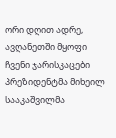ორი დღით ადრე, ავღანეთში მყოფი ჩვენი ჯარისკაცები პრეზიდენტმა მიხეილ სააკაშვილმა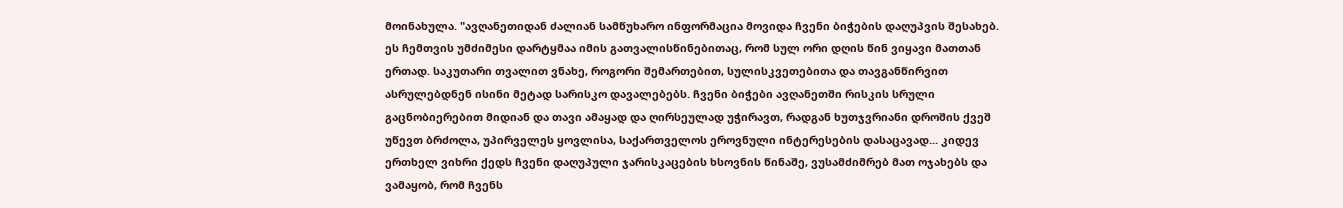მოინახულა. "ავღანეთიდან ძალიან სამწუხარო ინფორმაცია მოვიდა ჩვენი ბიჭების დაღუპვის შესახებ. ეს ჩემთვის უმძიმესი დარტყმაა იმის გათვალისწინებითაც, რომ სულ ორი დღის წინ ვიყავი მათთან ერთად. საკუთარი თვალით ვნახე, როგორი შემართებით, სულისკვეთებითა და თავგანწირვით ასრულებდნენ ისინი მეტად სარისკო დავალებებს. ჩვენი ბიჭები ავღანეთში რისკის სრული გაცნობიერებით მიდიან და თავი ამაყად და ღირსეულად უჭირავთ, რადგან ხუთჯვრიანი დროშის ქვეშ უწევთ ბრძოლა, უპირველეს ყოვლისა, საქართველოს ეროვნული ინტერესების დასაცავად... კიდევ ერთხელ ვიხრი ქედს ჩვენი დაღუპული ჯარისკაცების ხსოვნის წინაშე, ვუსამძიმრებ მათ ოჯახებს და ვამაყობ, რომ ჩვენს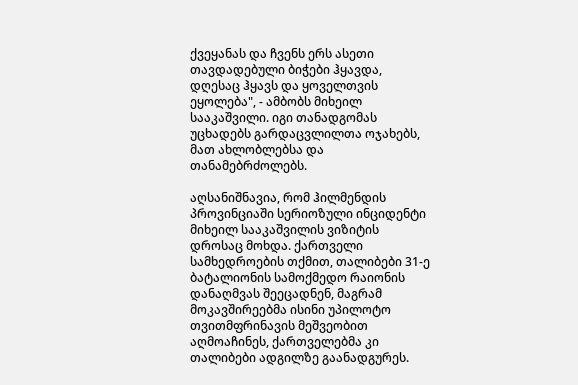ქვეყანას და ჩვენს ერს ასეთი თავდადებული ბიჭები ჰყავდა, დღესაც ჰყავს და ყოველთვის ეყოლება", - ამბობს მიხეილ სააკაშვილი. იგი თანადგომას უცხადებს გარდაცვლილთა ოჯახებს, მათ ახლობლებსა და თანამებრძოლებს.

აღსანიშნავია, რომ ჰილმენდის პროვინციაში სერიოზული ინციდენტი მიხეილ სააკაშვილის ვიზიტის დროსაც მოხდა. ქართველი სამხედროების თქმით, თალიბები 31-ე ბატალიონის სამოქმედო რაიონის დანაღმვას შეეცადნენ, მაგრამ მოკავშირეებმა ისინი უპილოტო თვითმფრინავის მეშვეობით აღმოაჩინეს, ქართველებმა კი თალიბები ადგილზე გაანადგურეს.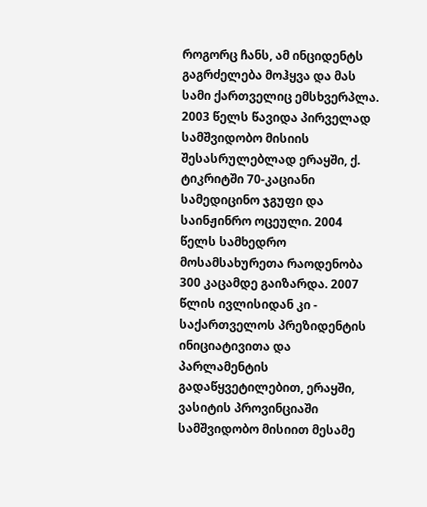როგორც ჩანს, ამ ინციდენტს გაგრძელება მოჰყვა და მას სამი ქართველიც ემსხვერპლა.
2003 წელს წავიდა პირველად სამშვიდობო მისიის შესასრულებლად ერაყში, ქ. ტიკრიტში 70-კაციანი სამედიცინო ჯგუფი და საინჟინრო ოცეული. 2004 წელს სამხედრო მოსამსახურეთა რაოდენობა 300 კაცამდე გაიზარდა. 2007 წლის ივლისიდან კი - საქართველოს პრეზიდენტის ინიციატივითა და პარლამენტის გადაწყვეტილებით, ერაყში, ვასიტის პროვინციაში სამშვიდობო მისიით მესამე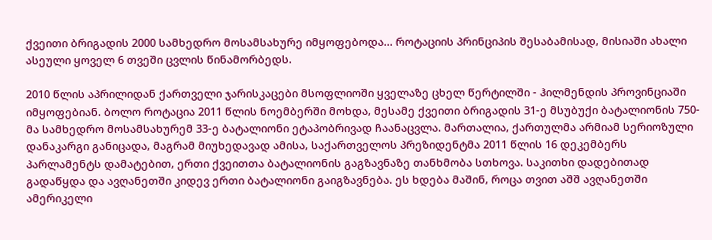ქვეითი ბრიგადის 2000 სამხედრო მოსამსახურე იმყოფებოდა... როტაციის პრინციპის შესაბამისად, მისიაში ახალი ასეული ყოველ 6 თვეში ცვლის წინამორბედს.

2010 წლის აპრილიდან ქართველი ჯარისკაცები მსოფლიოში ყველაზე ცხელ წერტილში - ჰილმენდის პროვინციაში იმყოფებიან. ბოლო როტაცია 2011 წლის ნოემბერში მოხდა, მესამე ქვეითი ბრიგადის 31-ე მსუბუქი ბატალიონის 750-მა სამხედრო მოსამსახურემ 33-ე ბატალიონი ეტაპობრივად ჩაანაცვლა. მართალია, ქართულმა არმიამ სერიოზული დანაკარგი განიცადა, მაგრამ მიუხედავად ამისა, საქართველოს პრეზიდენტმა 2011 წლის 16 დეკემბერს პარლამენტს დამატებით, ერთი ქვეითთა ბატალიონის გაგზავნაზე თანხმობა სთხოვა. საკითხი დადებითად გადაწყდა და ავღანეთში კიდევ ერთი ბატალიონი გაიგზავნება. ეს ხდება მაშინ, როცა თვით აშშ ავღანეთში ამერიკელი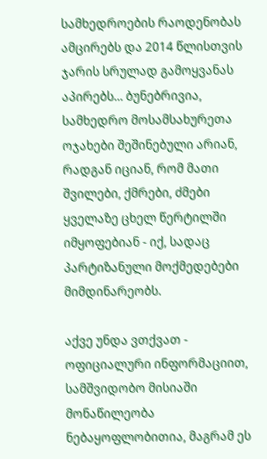სამხედროების რაოდენობას ამცირებს და 2014 წლისთვის ჯარის სრულად გამოყვანას აპირებს... ბუნებრივია, სამხედრო მოსამსახურეთა ოჯახები შეშინებული არიან, რადგან იციან, რომ მათი შვილები, ქმრები, ძმები ყველაზე ცხელ წერტილში იმყოფებიან - იქ, სადაც პარტიზანული მოქმედებები მიმდინარეობს.

აქვე უნდა ვთქვათ - ოფიციალური ინფორმაციით, სამშვიდობო მისიაში მონაწილეობა ნებაყოფლობითია, მაგრამ ეს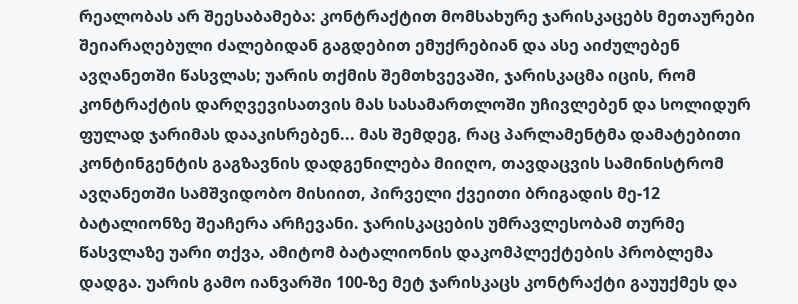რეალობას არ შეესაბამება: კონტრაქტით მომსახურე ჯარისკაცებს მეთაურები შეიარაღებული ძალებიდან გაგდებით ემუქრებიან და ასე აიძულებენ ავღანეთში წასვლას; უარის თქმის შემთხვევაში, ჯარისკაცმა იცის, რომ კონტრაქტის დარღვევისათვის მას სასამართლოში უჩივლებენ და სოლიდურ ფულად ჯარიმას დააკისრებენ... მას შემდეგ, რაც პარლამენტმა დამატებითი კონტინგენტის გაგზავნის დადგენილება მიიღო, თავდაცვის სამინისტრომ ავღანეთში სამშვიდობო მისიით, პირველი ქვეითი ბრიგადის მე-12 ბატალიონზე შეაჩერა არჩევანი. ჯარისკაცების უმრავლესობამ თურმე წასვლაზე უარი თქვა, ამიტომ ბატალიონის დაკომპლექტების პრობლემა დადგა. უარის გამო იანვარში 100-ზე მეტ ჯარისკაცს კონტრაქტი გაუუქმეს და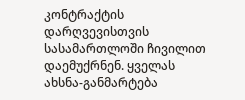კონტრაქტის დარღვევისთვის სასამართლოში ჩივილით დაემუქრნენ. ყველას ახსნა-განმარტება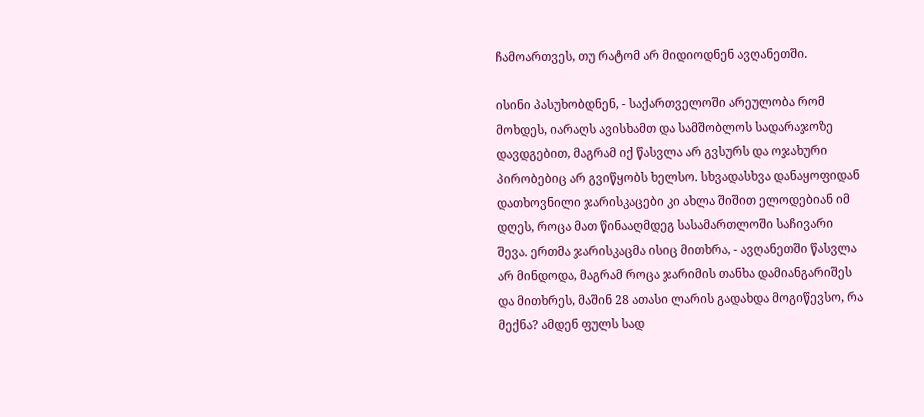ჩამოართვეს, თუ რატომ არ მიდიოდნენ ავღანეთში.

ისინი პასუხობდნენ, - საქართველოში არეულობა რომ მოხდეს, იარაღს ავისხამთ და სამშობლოს სადარაჯოზე დავდგებით, მაგრამ იქ წასვლა არ გვსურს და ოჯახური პირობებიც არ გვიწყობს ხელსო. სხვადასხვა დანაყოფიდან დათხოვნილი ჯარისკაცები კი ახლა შიშით ელოდებიან იმ დღეს, როცა მათ წინააღმდეგ სასამართლოში საჩივარი შევა. ერთმა ჯარისკაცმა ისიც მითხრა, - ავღანეთში წასვლა არ მინდოდა, მაგრამ როცა ჯარიმის თანხა დამიანგარიშეს და მითხრეს, მაშინ 28 ათასი ლარის გადახდა მოგიწევსო, რა მექნა? ამდენ ფულს სად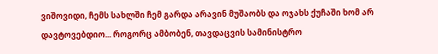ვიშოვიდი, ჩემს სახლში ჩემ გარდა არავინ მუშაობს და ოჯახს ქუჩაში ხომ არ დავტოვებდიო... როგორც ამბობენ, თავდაცვის სამინისტრო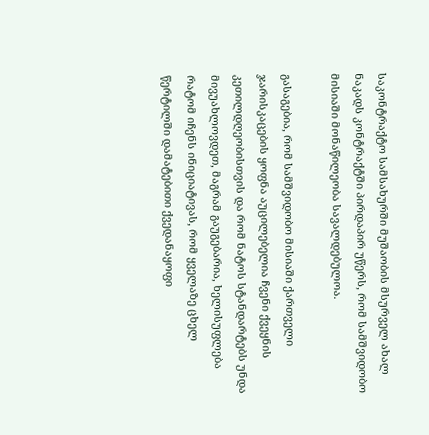საკონტრაქტო სამსახურში მუშაობის მსურველ ახალ ნაკადს კონტრაქტში პირდაპირ უწერს, რომ სამშვიდობო მისიაში მონაწილეობა სავალდებულოა.

გასაგებია, რომ სამშვიდობო მისიაში ქართველი ჯარისკაცების ყოფნა აუცილებელია ჩვენი ქვეყნის კეთილდღეობისთვის და რომ ნატოს სტანდარტებს უნდა მივუახლოვდეთ, მაგრამ გაუგებარია, ხელისუფლება რატომ იჩენს ინიციატივას, რომ ყველაზე ცხელ წერტილში დამატებითი ქვედანაყოფი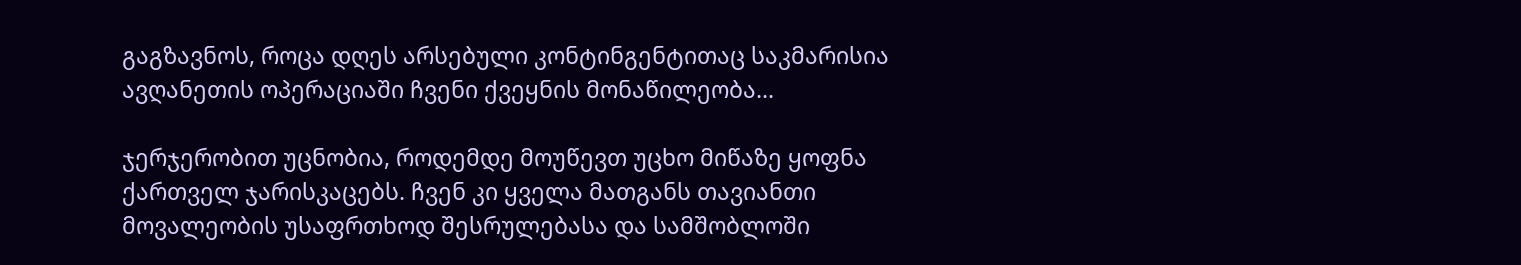გაგზავნოს, როცა დღეს არსებული კონტინგენტითაც საკმარისია ავღანეთის ოპერაციაში ჩვენი ქვეყნის მონაწილეობა...

ჯერჯერობით უცნობია, როდემდე მოუწევთ უცხო მიწაზე ყოფნა ქართველ ჯარისკაცებს. ჩვენ კი ყველა მათგანს თავიანთი მოვალეობის უსაფრთხოდ შესრულებასა და სამშობლოში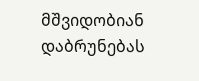მშვიდობიან დაბრუნებას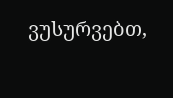ვუსურვებთ,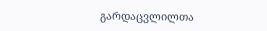გარდაცვლილთა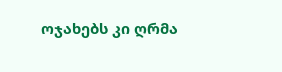ოჯახებს კი ღრმა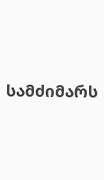სამძიმარს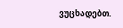ვუცხადებთ.